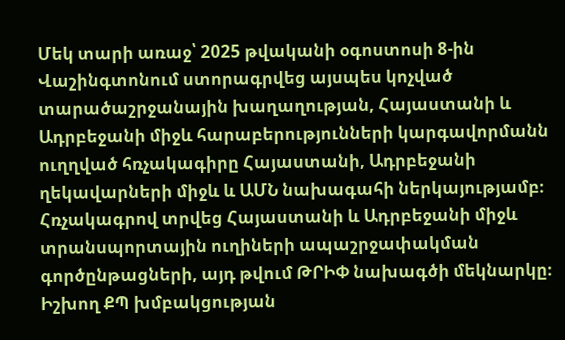Մեկ տարի առաջ՝ 2025 թվականի օգոստոսի 8-ին Վաշինգտոնում ստորագրվեց այսպես կոչված տարածաշրջանային խաղաղության, Հայաստանի և Ադրբեջանի միջև հարաբերությունների կարգավորմանն ուղղված հռչակագիրը Հայաստանի, Ադրբեջանի ղեկավարների միջև և ԱՄՆ նախագահի ներկայությամբ։ Հռչակագրով տրվեց Հայաստանի և Ադրբեջանի միջև տրանսպորտային ուղիների ապաշրջափակման գործընթացների, այդ թվում ԹՐԻՓ նախագծի մեկնարկը։ Իշխող ՔՊ խմբակցության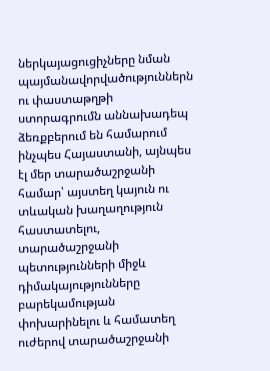ներկայացուցիչները նման պայմանավորվածություններն ու փաստաթղթի ստորագրումն աննախադեպ ձեռքբերում են համարում ինչպես Հայաստանի, այնպես էլ մեր տարածաշրջանի համար՝ այստեղ կայուն ու տևական խաղաղություն հաստատելու, տարածաշրջանի պետությունների միջև դիմակայությունները բարեկամության փոխարինելու և համատեղ ուժերով տարածաշրջանի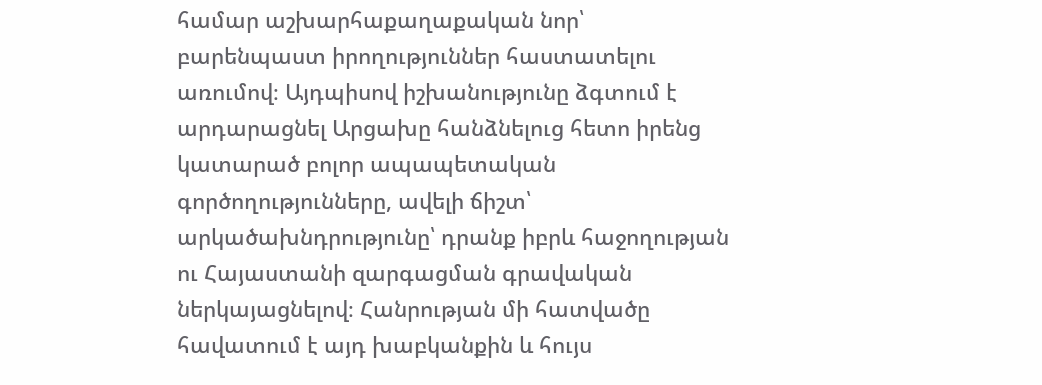համար աշխարհաքաղաքական նոր՝ բարենպաստ իրողություններ հաստատելու առումով։ Այդպիսով իշխանությունը ձգտում է արդարացնել Արցախը հանձնելուց հետո իրենց կատարած բոլոր ապապետական գործողությունները, ավելի ճիշտ՝ արկածախնդրությունը՝ դրանք իբրև հաջողության ու Հայաստանի զարգացման գրավական ներկայացնելով։ Հանրության մի հատվածը հավատում է այդ խաբկանքին և հույս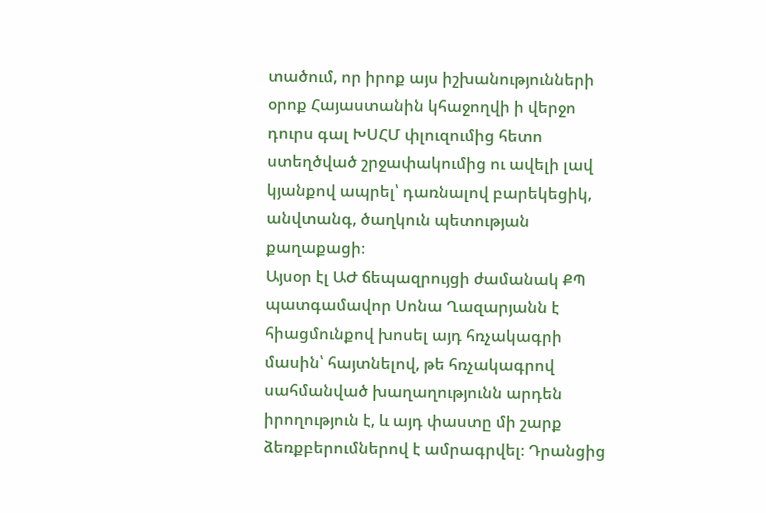տածում, որ իրոք այս իշխանությունների օրոք Հայաստանին կհաջողվի ի վերջո դուրս գալ ԽՍՀՄ փլուզումից հետո ստեղծված շրջափակումից ու ավելի լավ կյանքով ապրել՝ դառնալով բարեկեցիկ, անվտանգ, ծաղկուն պետության քաղաքացի։
Այսօր էլ ԱԺ ճեպազրույցի ժամանակ ՔՊ պատգամավոր Սոնա Ղազարյանն է հիացմունքով խոսել այդ հռչակագրի մասին՝ հայտնելով, թե հռչակագրով սահմանված խաղաղությունն արդեն իրողություն է, և այդ փաստը մի շարք ձեռքբերումներով է ամրագրվել։ Դրանցից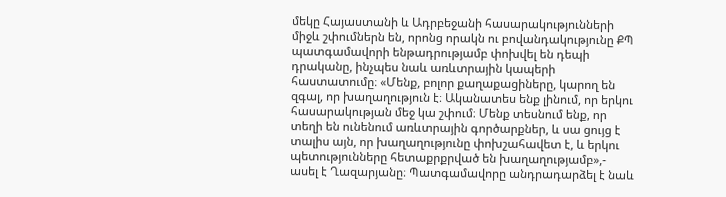մեկը Հայաստանի և Ադրբեջանի հասարակությունների միջև շփումներն են, որոնց որակն ու բովանդակությունը ՔՊ պատգամավորի ենթադրությամբ փոխվել են դեպի դրականը, ինչպես նաև առևտրային կապերի հաստատումը։ «Մենք, բոլոր քաղաքացիները, կարող են զգալ, որ խաղաղություն է։ Ականատես ենք լինում, որ երկու հասարակության մեջ կա շփում։ Մենք տեսնում ենք, որ տեղի են ունենում առևտրային գործարքներ, և սա ցույց է տալիս այն, որ խաղաղությունը փոխշահավետ է, և երկու պետությունները հետաքրքրված են խաղաղությամբ»,- ասել է Ղազարյանը։ Պատգամավորը անդրադարձել է նաև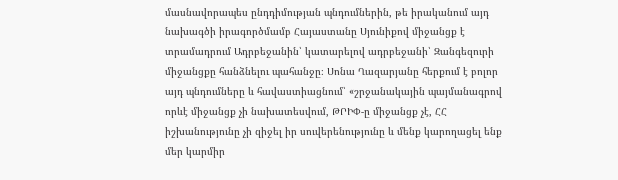մասնավորապես ընդդիմության պնդումներին, թե իրականում այդ նախագծի իրագործմամբ Հայաստանը Սյունիքով միջանցք է տրամադրում Ադրբեջանին՝ կատարելով ադրբեջանի՝ Զանգեզուրի միջանցքը հանձնելու պահանջը։ Սոնա Ղազարյանը հերքում է բոլոր այդ պնդումները և հավաստիացնում՝ «շրջանակային պայմանագրով որևէ միջանցք չի նախատեսվում, ԹՐԻՓ-ը միջանցք չէ, ՀՀ իշխանությունը չի զիջել իր սուվերենությունը և մենք կարողացել ենք մեր կարմիր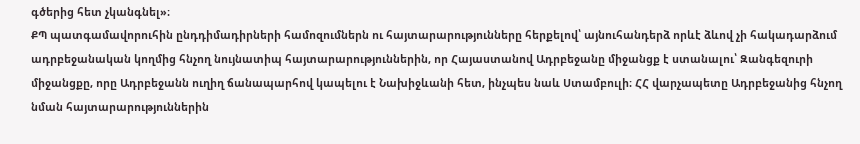գծերից հետ չկանգնել»։
ՔՊ պատգամավորուհին ընդդիմադիրների համոզումներն ու հայտարարությունները հերքելով՝ այնուհանդերձ որևէ ձևով չի հակադարձում ադրբեջանական կողմից հնչող նույնատիպ հայտարարություններին, որ Հայաստանով Ադրբեջանը միջանցք է ստանալու՝ Զանգեզուրի միջանցքը, որը Ադրբեջանն ուղիղ ճանապարհով կապելու է Նախիջևանի հետ, ինչպես նաև Ստամբուլի։ ՀՀ վարչապետը Ադրբեջանից հնչող նման հայտարարություններին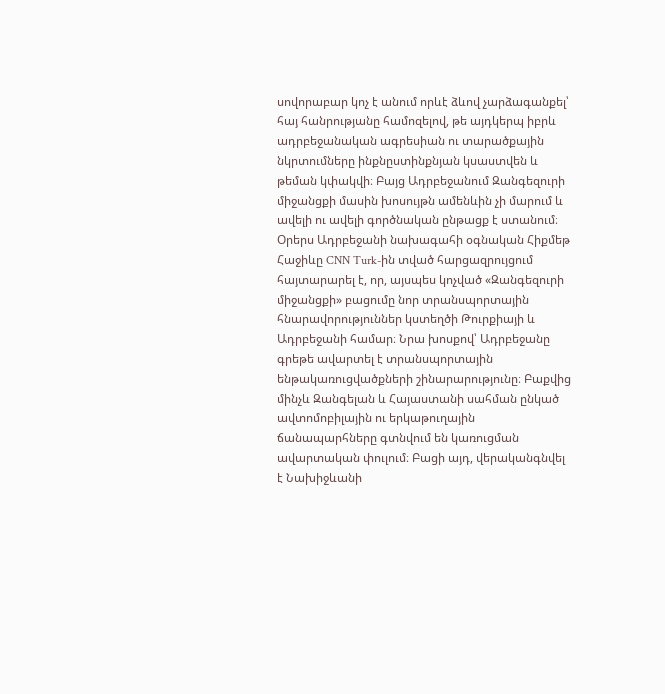սովորաբար կոչ է անում որևէ ձևով չարձագանքել՝ հայ հանրությանը համոզելով, թե այդկերպ իբրև ադրբեջանական ագրեսիան ու տարածքային նկրտումները ինքնըստինքնյան կսաստվեն և թեման կփակվի։ Բայց Ադրբեջանում Զանգեզուրի միջանցքի մասին խոսույթն ամենևին չի մարում և ավելի ու ավելի գործնական ընթացք է ստանում։ Օրերս Ադրբեջանի նախագահի օգնական Հիքմեթ Հաջիևը CNN Turk-ին տված հարցազրույցում հայտարարել է, որ, այսպես կոչված «Զանգեզուրի միջանցքի» բացումը նոր տրանսպորտային հնարավորություններ կստեղծի Թուրքիայի և Ադրբեջանի համար։ Նրա խոսքով՝ Ադրբեջանը գրեթե ավարտել է տրանսպորտային ենթակառուցվածքների շինարարությունը։ Բաքվից մինչև Զանգելան և Հայաստանի սահման ընկած ավտոմոբիլային ու երկաթուղային ճանապարհները գտնվում են կառուցման ավարտական փուլում։ Բացի այդ, վերականգնվել է Նախիջևանի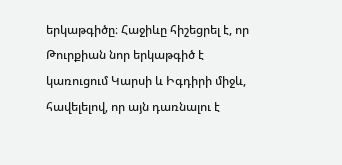երկաթգիծը։ Հաջիևը հիշեցրել է, որ Թուրքիան նոր երկաթգիծ է կառուցում Կարսի և Իգդիրի միջև, հավելելով, որ այն դառնալու է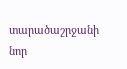տարածաշրջանի նոր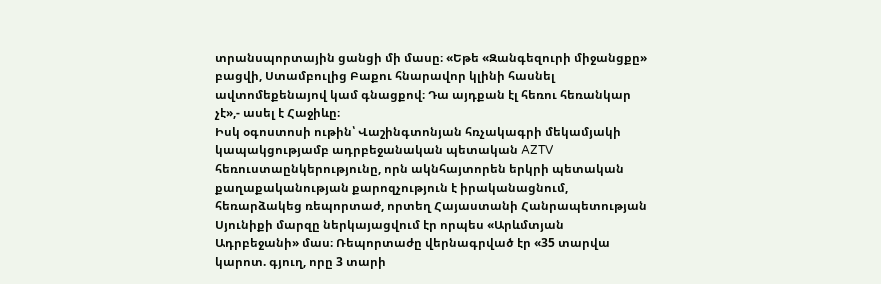տրանսպորտային ցանցի մի մասը։ «Եթե «Զանգեզուրի միջանցքը» բացվի, Ստամբուլից Բաքու հնարավոր կլինի հասնել ավտոմեքենայով կամ գնացքով։ Դա այդքան էլ հեռու հեռանկար չէ»,- ասել է Հաջիևը։
Իսկ օգոստոսի ութին՝ Վաշինգտոնյան հռչակագրի մեկամյակի կապակցությամբ ադրբեջանական պետական AZTV հեռուստաընկերությունը, որն ակնհայտորեն երկրի պետական քաղաքականության քարոզչություն է իրականացնում, հեռարձակեց ռեպորտաժ, որտեղ Հայաստանի Հանրապետության Սյունիքի մարզը ներկայացվում էր որպես «Արևմտյան Ադրբեջանի» մաս։ Ռեպորտաժը վերնագրված էր «35 տարվա կարոտ. գյուղ, որը 3 տարի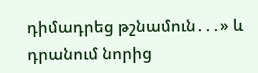դիմադրեց թշնամուն․․․» և դրանում նորից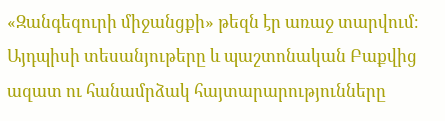«Զանգեզուրի միջանցքի» թեզն էր առաջ տարվում։ Այդպիսի տեսանյութերը և պաշտոնական Բաքվից ազատ ու հանամրձակ հայտարարությունները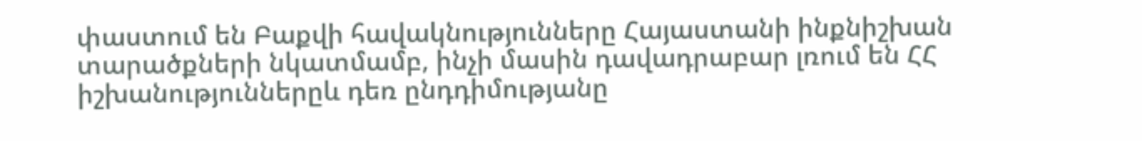փաստում են Բաքվի հավակնությունները Հայաստանի ինքնիշխան տարածքների նկատմամբ, ինչի մասին դավադրաբար լռում են ՀՀ իշխանություններըև դեռ ընդդիմությանը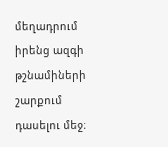մեղադրում իրենց ազգի թշնամիների շարքում դասելու մեջ։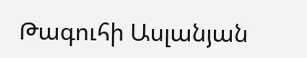Թագուհի Ասլանյան